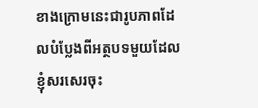ខាងក្រោមនេះជារូបភាពដែលបំប្លែងពីអត្ថបទមួយដែលខ្ញុំសរសេរចុះ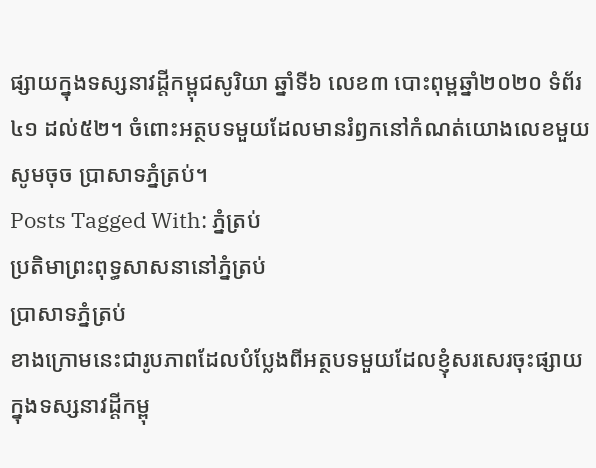ផ្សាយក្នុងទស្សនាវដ្ដីកម្ពុជសូរិយា ឆ្នាំទី៦ លេខ៣ បោះពុម្ពឆ្នាំ២០២០ ទំព័រ៤១ ដល់៥២។ ចំពោះអត្ថបទមួយដែលមានរំឭកនៅកំណត់យោងលេខមួយ សូមចុច ប្រាសាទភ្នំត្រប់។
Posts Tagged With: ភ្នំត្រប់
ប្រតិមាព្រះពុទ្ធសាសនានៅភ្នំត្រប់
ប្រាសាទភ្នំត្រប់
ខាងក្រោមនេះជារូបភាពដែលបំប្លែងពីអត្ថបទមួយដែលខ្ញុំសរសេរចុះផ្សាយក្នុងទស្សនាវដ្ដីកម្ពុ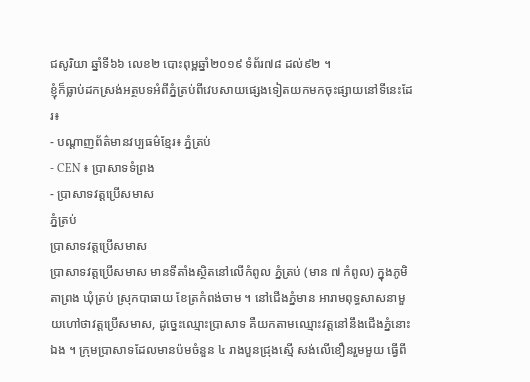ជសូរិយា ឆ្នាំទី៦៦ លេខ២ បោះពុម្ពឆ្នាំ២០១៩ ទំព័រ៧៨ ដល់៩២ ។
ខ្ញុំក៏ធ្លាប់ដកស្រង់អត្ថបទអំពីភ្នំត្រប់ពីវេបសាយផ្សេងទៀតយកមកចុះផ្សាយនៅទីនេះដែរ៖
- បណ្តាញព័ត៌មានវប្បធម៌ខ្មែរ៖ ភ្នំត្រប់
- CEN ៖ ប្រាសាទទំព្រង
- ប្រាសាទវត្តប្រើសមាស
ភ្នំត្រប់
ប្រាសាទវត្តប្រើសមាស
ប្រាសាទវត្តប្រើសមាស មានទីតាំងស្ថិតនៅលើកំពូល ភ្នំត្រប់ (មាន ៧ កំពូល) ក្នុងភូមិតាព្រង ឃុំត្រប់ ស្រុកបាធាយ ខែត្រកំពង់ចាម ។ នៅជើងភ្នំមាន អារាមពុទ្ធសាសនាមួយហៅថាវត្តប្រើសមាស, ដូច្នេះឈ្មោះប្រាសាទ គឺយកតាមឈ្មោះវត្តនៅនឹងជើងភ្នំនោះឯង ។ ក្រុមប្រាសាទដែលមានប៉មចំនួន ៤ រាងបួនជ្រុងស្មើ សង់លើខឿនរួមមួយ ធ្វើពី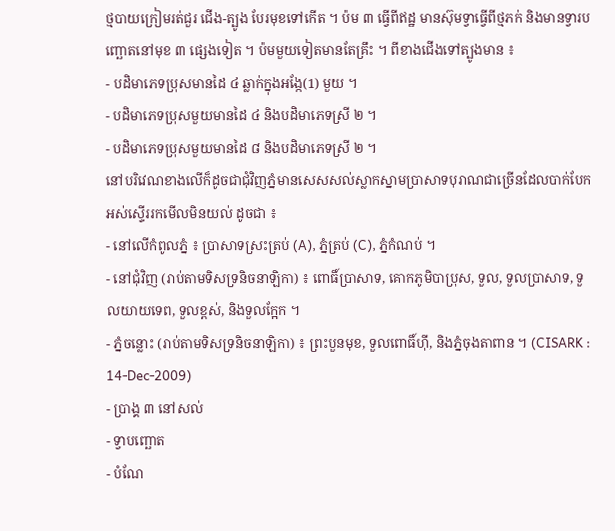ថ្មបាយក្រៀមរត់ជួរ ជើង-ត្បូង បែរមុខទៅកើត ។ ប៉ម ៣ ធ្វើពីឥដ្ឋ មានស៊ុមទ្វាធ្វើពីថ្មភក់ និងមានទ្វារបញ្ឆោតនៅមុខ ៣ ផ្សេងទៀត ។ ប៉មមួយទៀតមានតែគ្រឹះ ។ ពីខាងជើងទៅត្បូងមាន ៖
- បដិមាភេទប្រុសមានដៃ ៤ ឆ្លាក់ក្នុងអង្កែ(1) មួយ ។
- បដិមាភេទប្រុសមួយមានដៃ ៤ និងបដិមាភេទស្រី ២ ។
- បដិមាភេទប្រុសមួយមានដៃ ៨ និងបដិមាភេទស្រី ២ ។
នៅបរិវេណខាងលើក៏ដូចជាជុំវិញភ្នំមានសេសសល់ស្លាកស្នាមប្រាសាទបុរាណជាច្រើនដែលបាក់បែកអស់ស្ទើររកមើលមិនយល់ ដូចជា ៖
- នៅលើកំពូលភ្នំ ៖ ប្រាសាទស្រះត្រប់ (A), ភ្នំត្រប់ (C), ភ្នំកំណប់ ។
- នៅជុំវិញ (រាប់តាមទិសទ្រនិចនាឡិកា) ៖ ពោធិ៍ប្រាសាទ, គោកភូមិបាប្រុស, ទួល, ទួលប្រាសាទ, ទួលយាយទេព, ទួលខ្ពស់, និងទួលក្អែក ។
- ភ្នំចន្លោះ (រាប់តាមទិសទ្រនិចនាឡិកា) ៖ ព្រះបួនមុខ, ទួលពោធិ៍ហ៊ី, និងភ្នំចុងតាពាន ។ (CISARK : 14-Dec-2009)
- ប្រាង្គ ៣ នៅសល់
- ទ្វាបញ្ឆោត
- បំណែ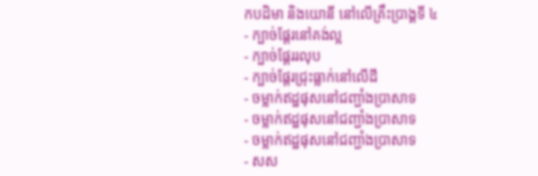កបដិមា និងយោនី នៅលើគ្រឹះប្រាង្គទី ៤
- ក្បាច់ផ្ដែរនៅគង់ល្អ
- ក្បាច់ផ្ដែររលុប
- ក្បាច់ផ្ដែរជ្រុះធ្លាក់នៅលើដី
- ចម្លាក់ឥដ្ឋផុសនៅជញ្ជាំងប្រាសាទ
- ចម្លាក់ឥដ្ឋផុសនៅជញ្ជាំងប្រាសាទ
- ចម្លាក់ឥដ្ឋផុសនៅជញ្ជាំងប្រាសាទ
- សស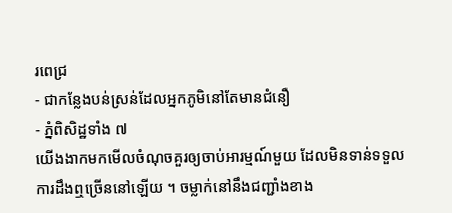រពេជ្រ
- ជាកន្លែងបន់ស្រន់ដែលអ្នកភូមិនៅតែមានជំនឿ
- ភ្នំពិសិដ្ឋទាំង ៧
យើងងាកមកមើលចំណុចគួរឲ្យចាប់អារម្មណ៍មួយ ដែលមិនទាន់ទទួលការដឹងឮច្រើននៅឡើយ ។ ចម្លាក់នៅនឹងជញ្ជាំងខាង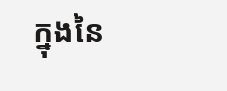ក្នុងនៃ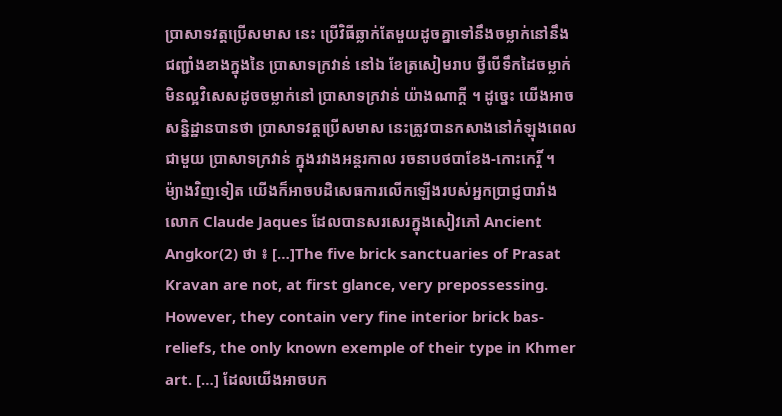ប្រាសាទវត្តប្រើសមាស នេះ ប្រើវិធីឆ្លាក់តែមួយដូចគ្នាទៅនឹងចម្លាក់នៅនឹងជញ្ជាំងខាងក្នុងនៃ ប្រាសាទក្រវាន់ នៅឯ ខែត្រសៀមរាប ថ្វីបើទឹកដៃចម្លាក់មិនល្អវិសេសដូចចម្លាក់នៅ ប្រាសាទក្រវាន់ យ៉ាងណាក្ដី ។ ដូច្នេះ យើងអាចសន្និដ្ឋានបានថា ប្រាសាទវត្តប្រើសមាស នេះត្រូវបានកសាងនៅកំឡុងពេលជាមួយ ប្រាសាទក្រវាន់ ក្នុងរវាងអន្តរកាល រចនាបថបាខែង-កោះកេរ្តិ៍ ។ ម៉្យាងវិញទៀត យើងក៏អាចបដិសេធការលើកឡើងរបស់អ្នកប្រាជ្ញបារាំង លោក Claude Jaques ដែលបានសរសេរក្នុងសៀវភៅ Ancient Angkor(2) ថា ៖ […]The five brick sanctuaries of Prasat Kravan are not, at first glance, very prepossessing. However, they contain very fine interior brick bas-reliefs, the only known exemple of their type in Khmer art. […] ដែលយើងអាចបក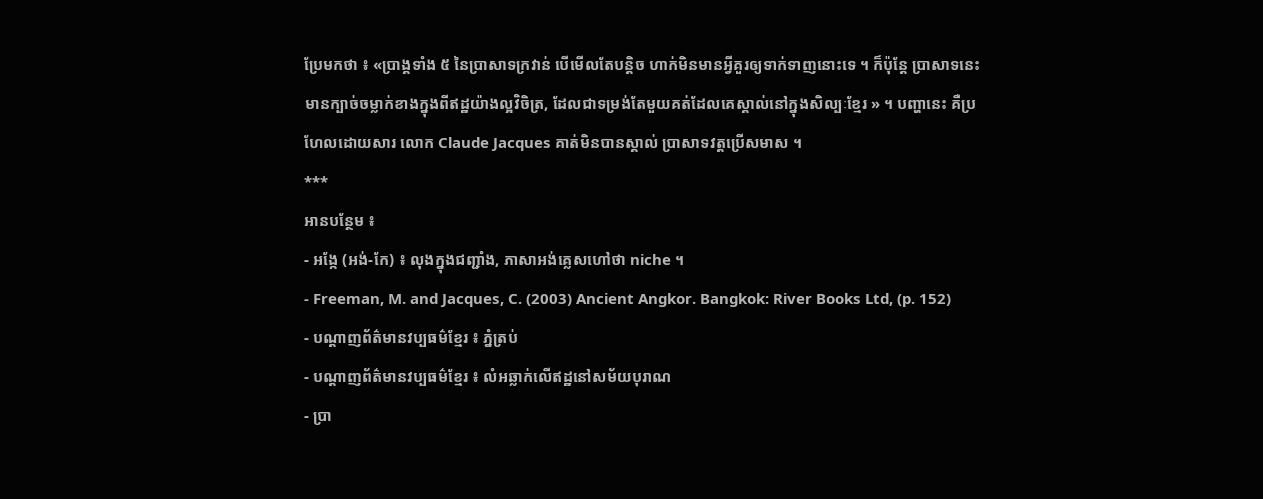ប្រែមកថា ៖ «ប្រាង្គទាំង ៥ នៃប្រាសាទក្រវាន់ បើមើលតែបន្តិច ហាក់មិនមានអ្វីគួរឲ្យទាក់ទាញនោះទេ ។ ក៏ប៉ុន្តែ ប្រាសាទនេះមានក្បាច់ចម្លាក់ខាងក្នុងពីឥដ្ឋយ៉ាងល្អវិចិត្រ, ដែលជាទម្រង់តែមួយគត់ដែលគេស្គាល់នៅក្នុងសិល្បៈខ្មែរ » ។ បញ្ហានេះ គឺប្រហែលដោយសារ លោក Claude Jacques គាត់មិនបានស្គាល់ ប្រាសាទវត្តប្រើសមាស ។
***
អានបន្ថែម ៖
- អង្កែ (អង់-កែ) ៖ លុងក្នុងជញ្ជាំង, ភាសាអង់គ្លេសហៅថា niche ។
- Freeman, M. and Jacques, C. (2003) Ancient Angkor. Bangkok: River Books Ltd, (p. 152)
- បណ្ដាញព័ត៌មានវប្បធម៌ខ្មែរ ៖ ភ្នំត្រប់
- បណ្ដាញព័ត៌មានវប្បធម៌ខ្មែរ ៖ លំអឆ្លាក់លើឥដ្ឋនៅសម័យបុរាណ
- ប្រា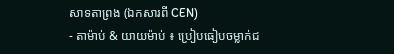សាទតាព្រង (ឯកសារពី CEN)
- តាម៉ាប់ & យាយម៉ាប់ ៖ ប្រៀបធៀបចម្លាក់ជ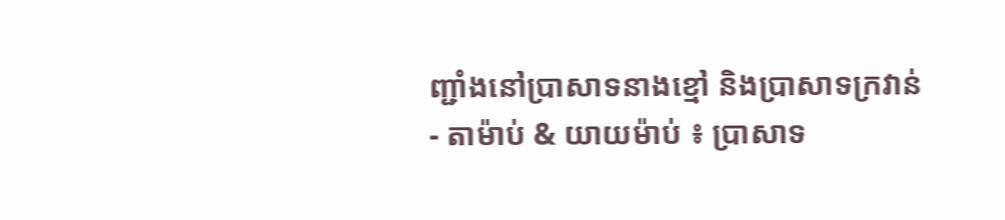ញ្ជាំងនៅប្រាសាទនាងខ្មៅ និងប្រាសាទក្រវាន់
- តាម៉ាប់ & យាយម៉ាប់ ៖ ប្រាសាទ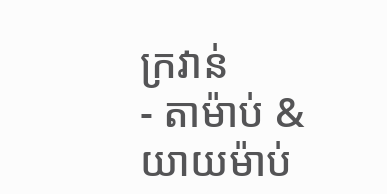ក្រវាន់
- តាម៉ាប់ & យាយម៉ាប់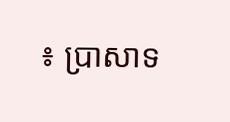៖ ប្រាសាទ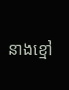នាងខ្មៅ